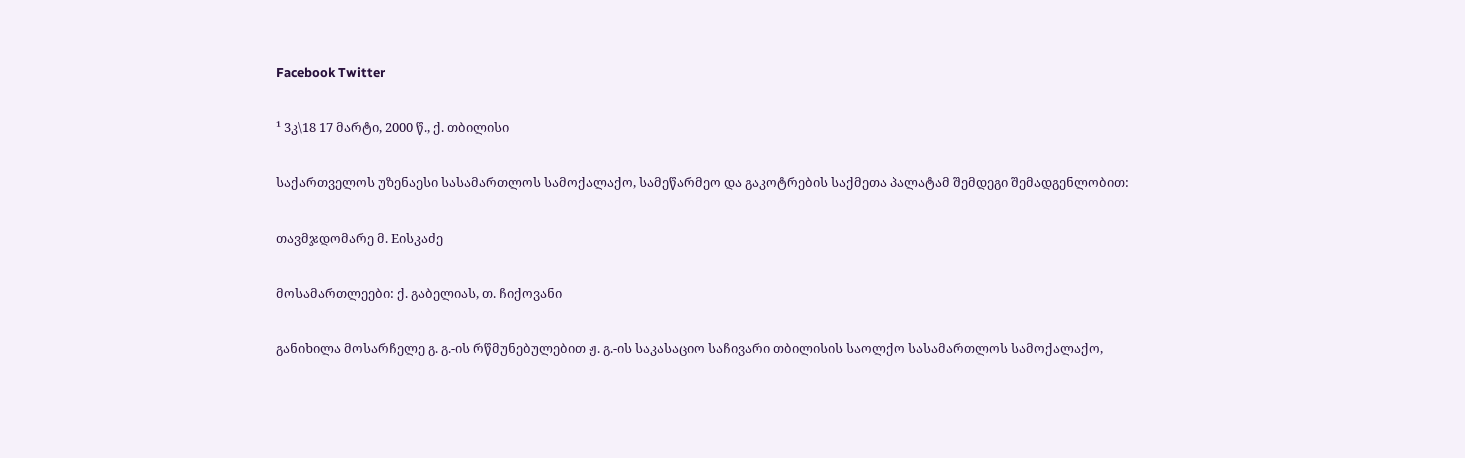Facebook Twitter

¹ 3კ\18 17 მარტი, 2000 წ., ქ. თბილისი

საქართველოს უზენაესი სასამართლოს სამოქალაქო, სამეწარმეო და გაკოტრების საქმეთა პალატამ შემდეგი შემადგენლობით:

თავმჯდომარე მ. Eისკაძე

მოსამართლეები: ქ. გაბელიას, თ. ჩიქოვანი

განიხილა მოსარჩელე გ. გ.-ის რწმუნებულებით ჟ. გ.-ის საკასაციო საჩივარი თბილისის საოლქო სასამართლოს სამოქალაქო,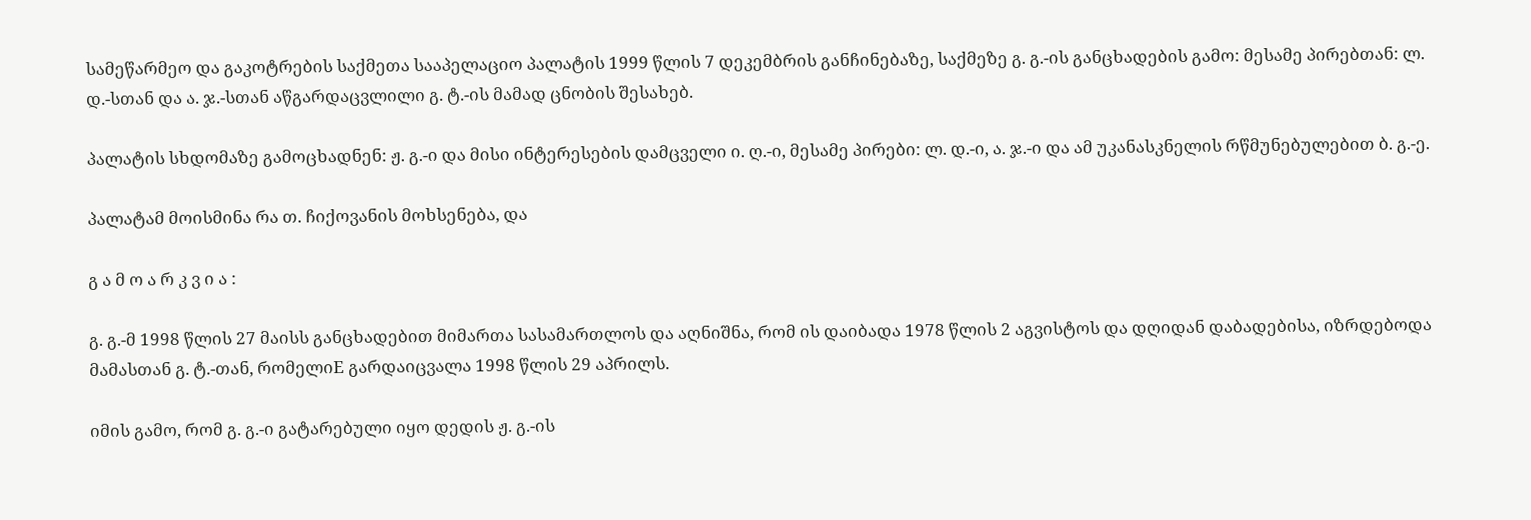სამეწარმეო და გაკოტრების საქმეთა სააპელაციო პალატის 1999 წლის 7 დეკემბრის განჩინებაზე, საქმეზე გ. გ.-ის განცხადების გამო: მესამე პირებთან: ლ. დ.-სთან და ა. ჯ.-სთან აწგარდაცვლილი გ. ტ.-ის მამად ცნობის შესახებ.

პალატის სხდომაზე გამოცხადნენ: ჟ. გ.-ი და მისი ინტერესების დამცველი ი. ღ.-ი, მესამე პირები: ლ. დ.-ი, ა. ჯ.-ი და ამ უკანასკნელის რწმუნებულებით ბ. გ.-ე.

პალატამ მოისმინა რა თ. ჩიქოვანის მოხსენება, და

გ ა მ ო ა რ კ ვ ი ა :

გ. გ.-მ 1998 წლის 27 მაისს განცხადებით მიმართა სასამართლოს და აღნიშნა, რომ ის დაიბადა 1978 წლის 2 აგვისტოს და დღიდან დაბადებისა, იზრდებოდა მამასთან გ. ტ.-თან, რომელიE გარდაიცვალა 1998 წლის 29 აპრილს.

იმის გამო, რომ გ. გ.-ი გატარებული იყო დედის ჟ. გ.-ის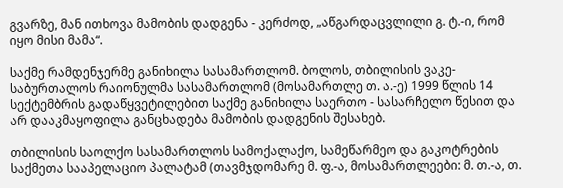გვარზე, მან ითხოვა მამობის დადგენა - კერძოდ, „აწგარდაცვლილი გ. ტ.-ი, რომ იყო მისი მამა“.

საქმე რამდენჯერმე განიხილა სასამართლომ. ბოლოს, თბილისის ვაკე-საბურთალოს რაიონულმა სასამართლომ (მოსამართლე თ. ა.-ე) 1999 წლის 14 სექტემბრის გადაწყვეტილებით საქმე განიხილა საერთო - სასარჩელო წესით და არ დააკმაყოფილა განცხადება მამობის დადგენის შესახებ.

თბილისის საოლქო სასამართლოს სამოქალაქო, სამეწარმეო და გაკოტრების საქმეთა სააპელაციო პალატამ (თავმჯდომარე მ. ფ.-ა, მოსამართლეები: მ. თ.-ა, თ.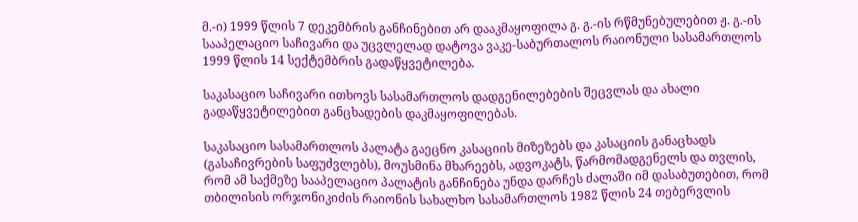მ.-ი) 1999 წლის 7 დეკემბრის განჩინებით არ დააკმაყოფილა გ. გ.-ის რწმუნებულებით ჟ. გ.-ის სააპელაციო საჩივარი და უცვლელად დატოვა ვაკე-საბურთალოს რაიონული სასამართლოს 1999 წლის 14 სექტემბრის გადაწყვეტილება.

საკასაციო საჩივარი ითხოვს სასამართლოს დადგენილებების შეცვლას და ახალი გადაწყვეტილებით განცხადების დაკმაყოფილებას.

საკასაციო სასამართლოს პალატა გაეცნო კასაციის მიზეზებს და კასაციის განაცხადს (გასაჩივრების საფუძვლებს), მოუსმინა მხარეებს, ადვოკატს, წარმომადგენელს და თვლის, რომ ამ საქმეზე სააპელაციო პალატის განჩინება უნდა დარჩეს ძალაში იმ დასაბუთებით, რომ თბილისის ორჯონიკიძის რაიონის სახალხო სასამართლოს 1982 წლის 24 თებერვლის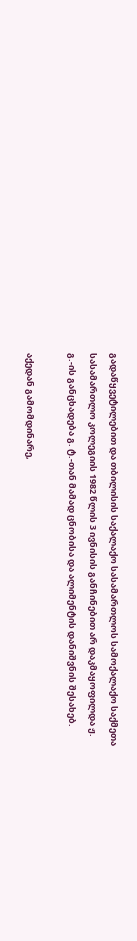გადაწყვეტილებით და თბილისის საქალაქო სასამართლოს სამოქალაქო საქმეთა სასამართლო კოლეგიის 1982 წლის 3 ივნისის განჩინებით არ დაკმაყოფილდა ჟ. გ.-ის განცხადება გ. ტ.-თან მამად ცნობისა და ალიმენტის დანიშვნის შესახებ.

აქედან გამომდინარე,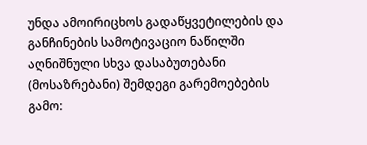უნდა ამოირიცხოს გადაწყვეტილების და განჩინების სამოტივაციო ნაწილში აღნიშნული სხვა დასაბუთებანი (მოსაზრებანი) შემდეგი გარემოებების გამო: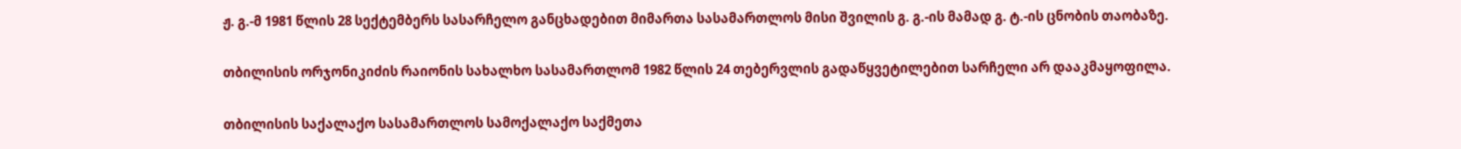ჟ. გ.-მ 1981 წლის 28 სექტემბერს სასარჩელო განცხადებით მიმართა სასამართლოს მისი შვილის გ. გ.-ის მამად გ. ტ.-ის ცნობის თაობაზე.

თბილისის ორჯონიკიძის რაიონის სახალხო სასამართლომ 1982 წლის 24 თებერვლის გადაწყვეტილებით სარჩელი არ დააკმაყოფილა.

თბილისის საქალაქო სასამართლოს სამოქალაქო საქმეთა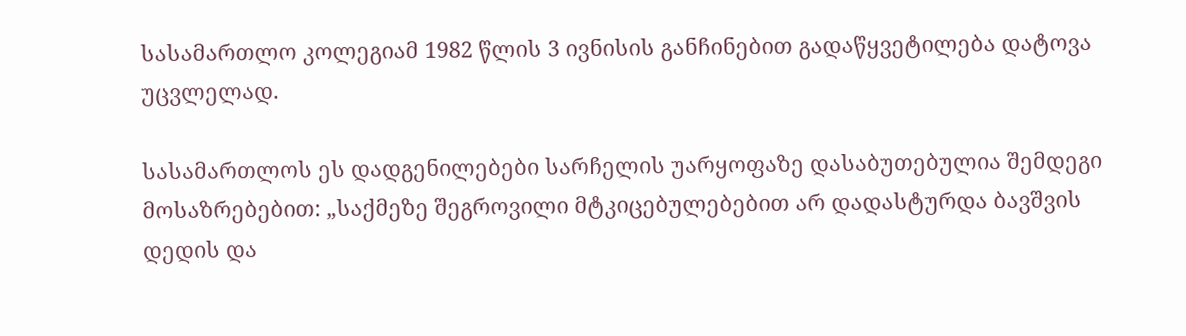სასამართლო კოლეგიამ 1982 წლის 3 ივნისის განჩინებით გადაწყვეტილება დატოვა უცვლელად.

სასამართლოს ეს დადგენილებები სარჩელის უარყოფაზე დასაბუთებულია შემდეგი მოსაზრებებით: „საქმეზე შეგროვილი მტკიცებულებებით არ დადასტურდა ბავშვის დედის და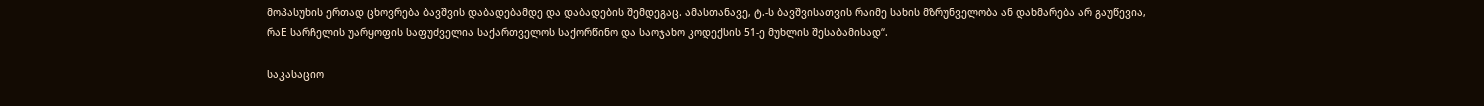მოპასუხის ერთად ცხოვრება ბავშვის დაბადებამდე და დაბადების შემდეგაც. ამასთანავე, ტ.-ს ბავშვისათვის რაიმე სახის მზრუნველობა ან დახმარება არ გაუწევია, რაE სარჩელის უარყოფის საფუძველია საქართველოს საქორწინო და საოჯახო კოდექსის 51-ე მუხლის შესაბამისად“.

საკასაციო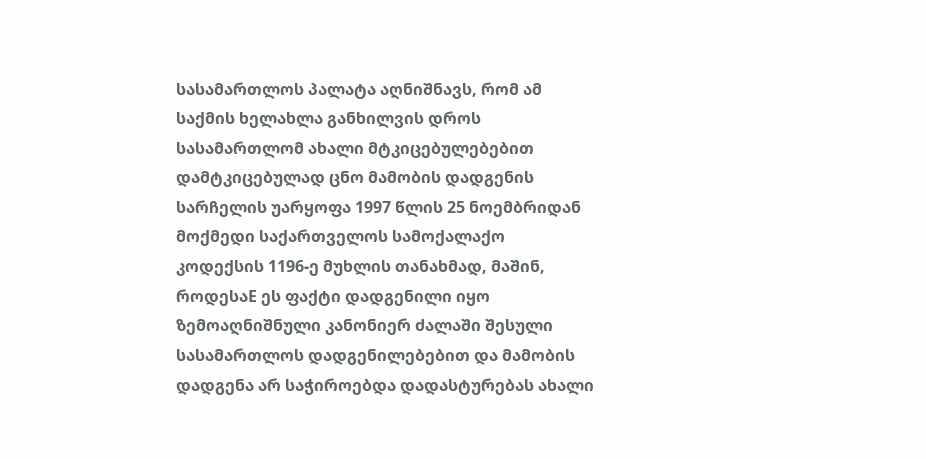სასამართლოს პალატა აღნიშნავს, რომ ამ საქმის ხელახლა განხილვის დროს სასამართლომ ახალი მტკიცებულებებით დამტკიცებულად ცნო მამობის დადგენის სარჩელის უარყოფა 1997 წლის 25 ნოემბრიდან მოქმედი საქართველოს სამოქალაქო კოდექსის 1196-ე მუხლის თანახმად, მაშინ, როდესაE ეს ფაქტი დადგენილი იყო ზემოაღნიშნული კანონიერ ძალაში შესული სასამართლოს დადგენილებებით და მამობის დადგენა არ საჭიროებდა დადასტურებას ახალი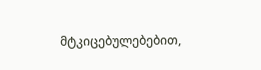მტკიცებულებებით,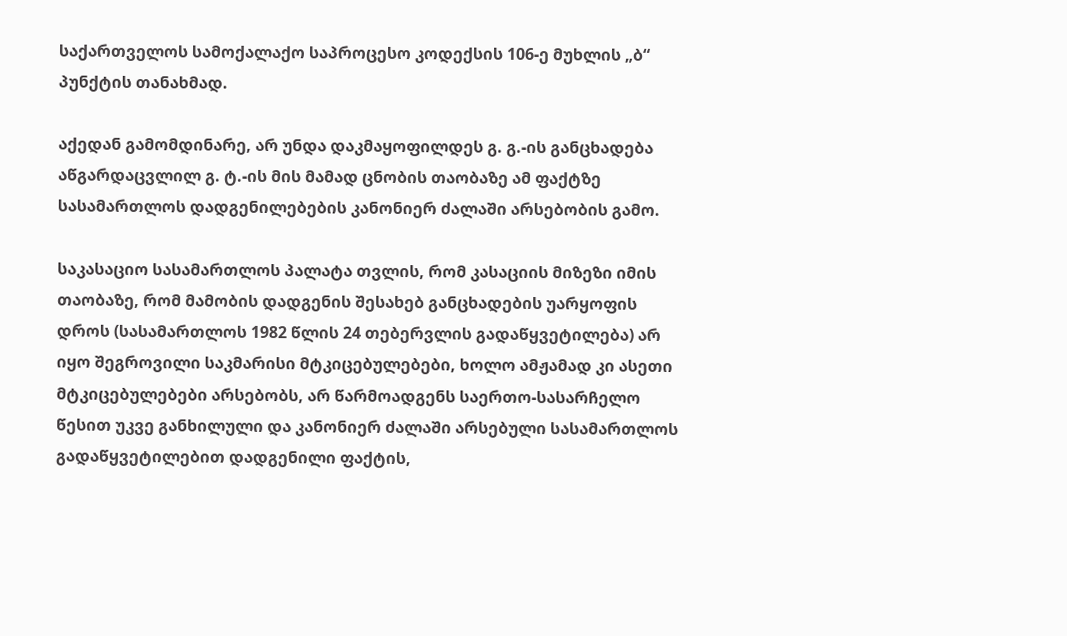საქართველოს სამოქალაქო საპროცესო კოდექსის 106-ე მუხლის „ბ“ პუნქტის თანახმად.

აქედან გამომდინარე, არ უნდა დაკმაყოფილდეს გ. გ.-ის განცხადება აწგარდაცვლილ გ. ტ.-ის მის მამად ცნობის თაობაზე ამ ფაქტზე სასამართლოს დადგენილებების კანონიერ ძალაში არსებობის გამო.

საკასაციო სასამართლოს პალატა თვლის, რომ კასაციის მიზეზი იმის თაობაზე, რომ მამობის დადგენის შესახებ განცხადების უარყოფის დროს (სასამართლოს 1982 წლის 24 თებერვლის გადაწყვეტილება) არ იყო შეგროვილი საკმარისი მტკიცებულებები, ხოლო ამჟამად კი ასეთი მტკიცებულებები არსებობს, არ წარმოადგენს საერთო-სასარჩელო წესით უკვე განხილული და კანონიერ ძალაში არსებული სასამართლოს გადაწყვეტილებით დადგენილი ფაქტის,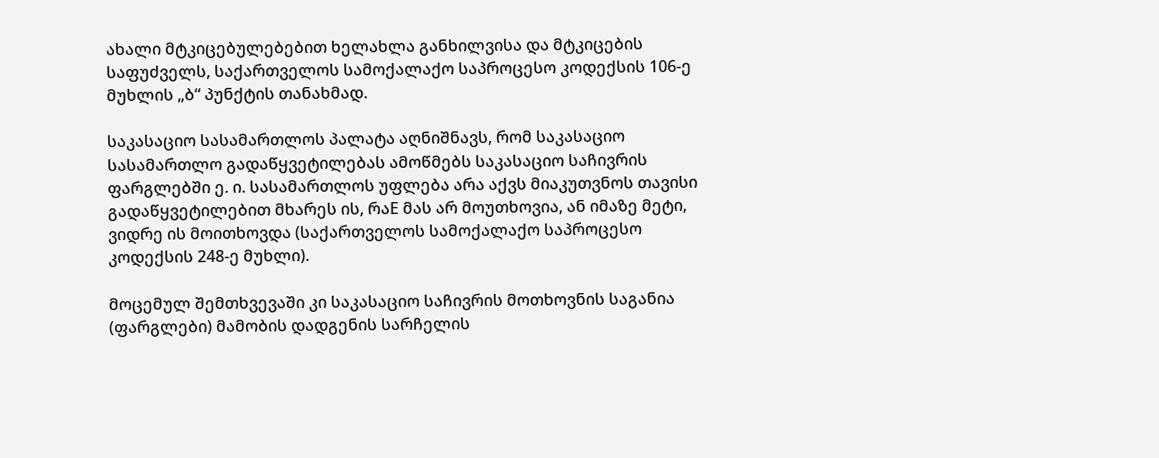ახალი მტკიცებულებებით ხელახლა განხილვისა და მტკიცების საფუძველს, საქართველოს სამოქალაქო საპროცესო კოდექსის 106-ე მუხლის „ბ“ პუნქტის თანახმად.

საკასაციო სასამართლოს პალატა აღნიშნავს, რომ საკასაციო სასამართლო გადაწყვეტილებას ამოწმებს საკასაციო საჩივრის ფარგლებში ე. ი. სასამართლოს უფლება არა აქვს მიაკუთვნოს თავისი გადაწყვეტილებით მხარეს ის, რაE მას არ მოუთხოვია, ან იმაზე მეტი, ვიდრე ის მოითხოვდა (საქართველოს სამოქალაქო საპროცესო კოდექსის 248-ე მუხლი).

მოცემულ შემთხვევაში კი საკასაციო საჩივრის მოთხოვნის საგანია (ფარგლები) მამობის დადგენის სარჩელის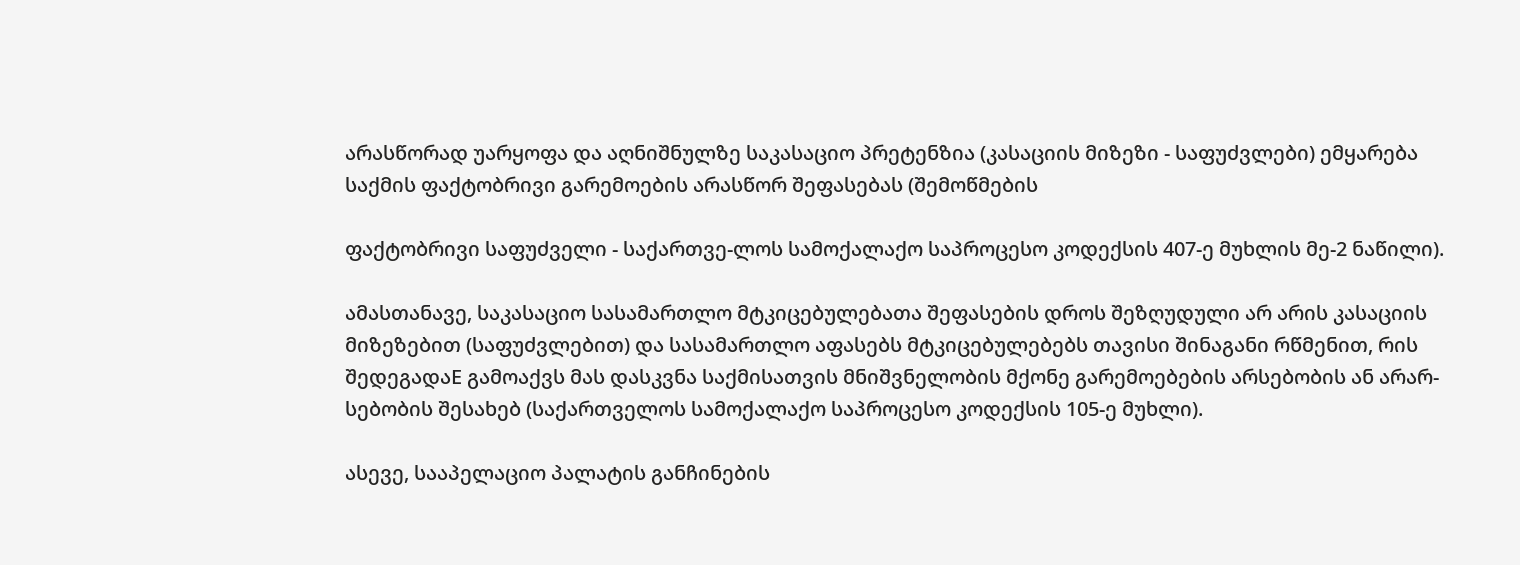არასწორად უარყოფა და აღნიშნულზე საკასაციო პრეტენზია (კასაციის მიზეზი - საფუძვლები) ემყარება საქმის ფაქტობრივი გარემოების არასწორ შეფასებას (შემოწმების

ფაქტობრივი საფუძველი - საქართვე-ლოს სამოქალაქო საპროცესო კოდექსის 407-ე მუხლის მე-2 ნაწილი).

ამასთანავე, საკასაციო სასამართლო მტკიცებულებათა შეფასების დროს შეზღუდული არ არის კასაციის მიზეზებით (საფუძვლებით) და სასამართლო აფასებს მტკიცებულებებს თავისი შინაგანი რწმენით, რის შედეგადაE გამოაქვს მას დასკვნა საქმისათვის მნიშვნელობის მქონე გარემოებების არსებობის ან არარ-სებობის შესახებ (საქართველოს სამოქალაქო საპროცესო კოდექსის 105-ე მუხლი).

ასევე, სააპელაციო პალატის განჩინების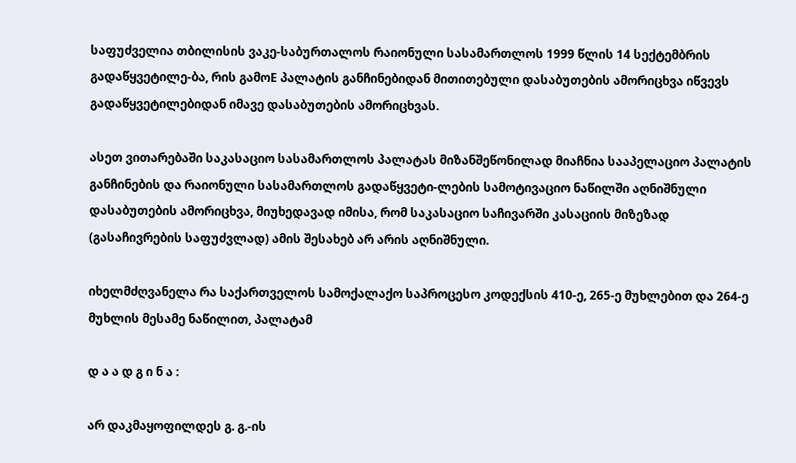საფუძველია თბილისის ვაკე-საბურთალოს რაიონული სასამართლოს 1999 წლის 14 სექტემბრის გადაწყვეტილე-ბა, რის გამოE პალატის განჩინებიდან მითითებული დასაბუთების ამორიცხვა იწვევს გადაწყვეტილებიდან იმავე დასაბუთების ამორიცხვას.

ასეთ ვითარებაში საკასაციო სასამართლოს პალატას მიზანშეწონილად მიაჩნია სააპელაციო პალატის განჩინების და რაიონული სასამართლოს გადაწყვეტი-ლების სამოტივაციო ნაწილში აღნიშნული დასაბუთების ამორიცხვა, მიუხედავად იმისა, რომ საკასაციო საჩივარში კასაციის მიზეზად (გასაჩივრების საფუძვლად) ამის შესახებ არ არის აღნიშნული.

იხელმძღვანელა რა საქართველოს სამოქალაქო საპროცესო კოდექსის 410-ე, 265-ე მუხლებით და 264-ე მუხლის მესამე ნაწილით, პალატამ

დ ა ა დ გ ი ნ ა :

არ დაკმაყოფილდეს გ. გ.-ის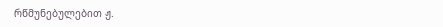რწმუნებულებით ჟ.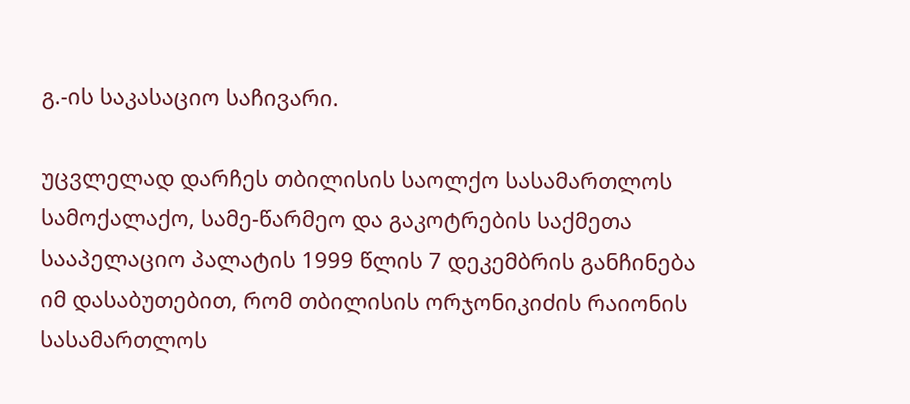გ.-ის საკასაციო საჩივარი.

უცვლელად დარჩეს თბილისის საოლქო სასამართლოს სამოქალაქო, სამე-წარმეო და გაკოტრების საქმეთა სააპელაციო პალატის 1999 წლის 7 დეკემბრის განჩინება იმ დასაბუთებით, რომ თბილისის ორჯონიკიძის რაიონის სასამართლოს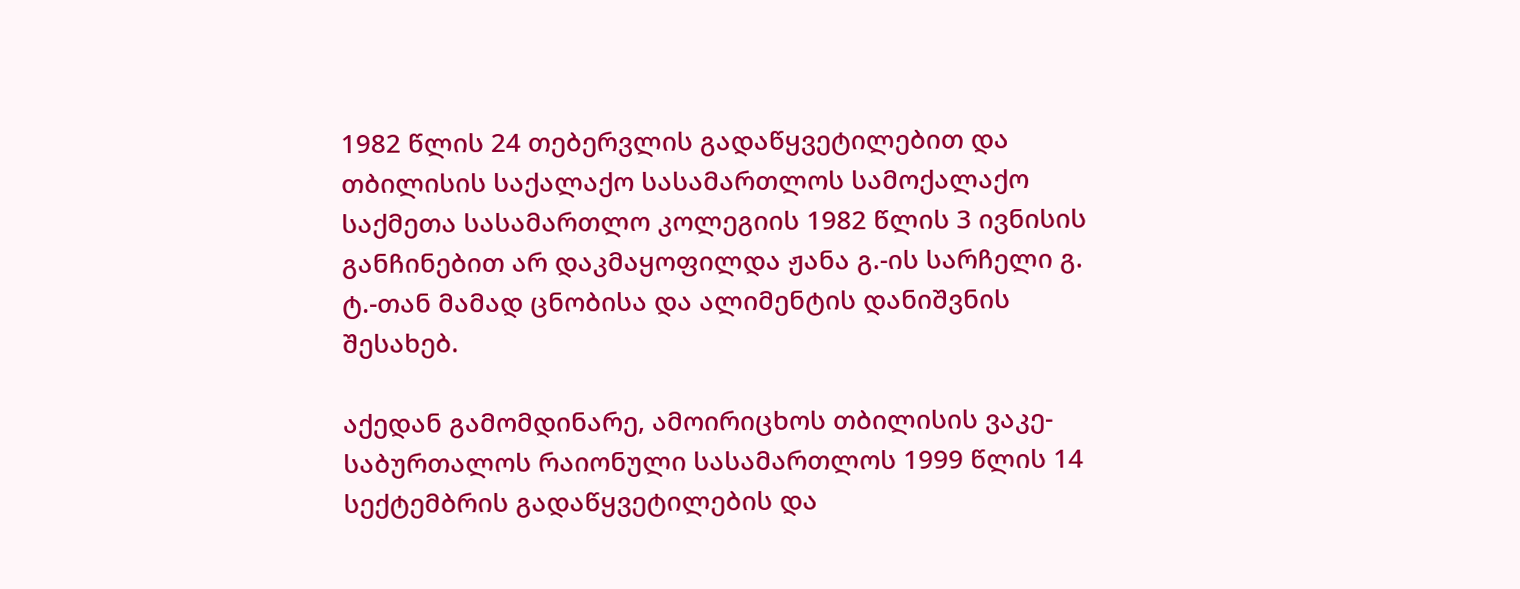1982 წლის 24 თებერვლის გადაწყვეტილებით და თბილისის საქალაქო სასამართლოს სამოქალაქო საქმეთა სასამართლო კოლეგიის 1982 წლის 3 ივნისის განჩინებით არ დაკმაყოფილდა ჟანა გ.-ის სარჩელი გ. ტ.-თან მამად ცნობისა და ალიმენტის დანიშვნის შესახებ.

აქედან გამომდინარე, ამოირიცხოს თბილისის ვაკე-საბურთალოს რაიონული სასამართლოს 1999 წლის 14 სექტემბრის გადაწყვეტილების და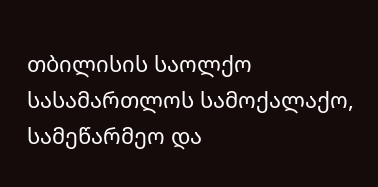თბილისის საოლქო სასამართლოს სამოქალაქო, სამეწარმეო და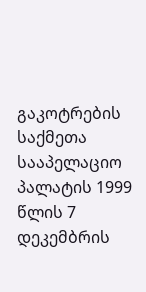გაკოტრების საქმეთა სააპელაციო პალატის 1999 წლის 7 დეკემბრის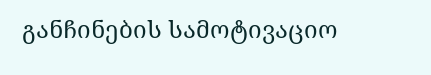განჩინების სამოტივაციო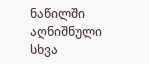ნაწილში აღნიშნული სხვა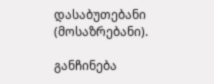დასაბუთებანი (მოსაზრებანი).

განჩინება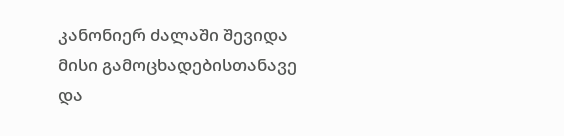კანონიერ ძალაში შევიდა მისი გამოცხადებისთანავე და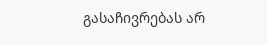გასაჩივრებას არ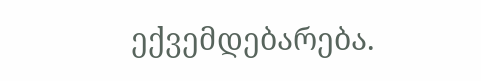ექვემდებარება.